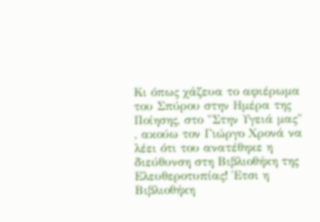Κι όπως χάζευα το αφιέρωμα του Σπύρου στην Ημέρα της Ποίησης, στο "Στην Υγειά μας" , ακούω τον Γιώργο Χρονά να λέει ότι του ανατέθηκε η διεύθυνση στη Βιβλιοθήκη της Ελευθεροτυπίας! Έτσι η Βιβλιοθήκη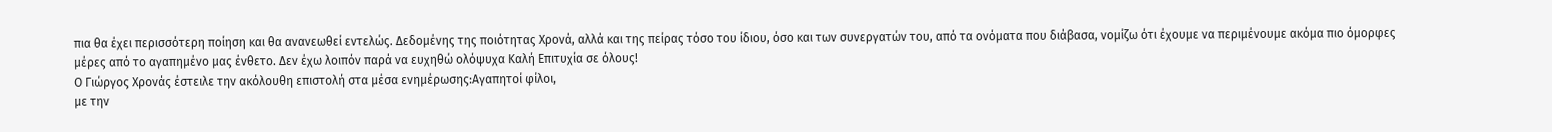πια θα έχει περισσότερη ποίηση και θα ανανεωθεί εντελώς. Δεδομένης της ποιότητας Χρονά, αλλά και της πείρας τόσο του ίδιου, όσο και των συνεργατών του, από τα ονόματα που διάβασα, νομίζω ότι έχουμε να περιμένουμε ακόμα πιο όμορφες μέρες από το αγαπημένο μας ένθετο. Δεν έχω λοιπόν παρά να ευχηθώ ολόψυχα Καλή Επιτυχία σε όλους!
Ο Γιώργος Χρονάς έστειλε την ακόλουθη επιστολή στα μέσα ενημέρωσης:Αγαπητοί φίλοι,
με την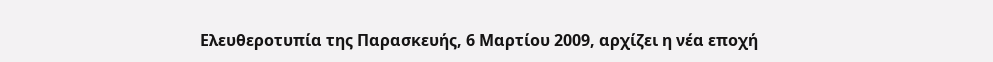Ελευθεροτυπία της Παρασκευής, 6 Μαρτίου 2009, αρχίζει η νέα εποχή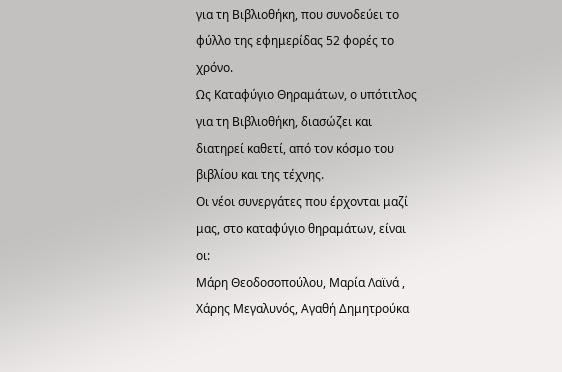για τη Βιβλιοθήκη, που συνοδεύει το φύλλο της εφημερίδας 52 φορές το χρόνο.
Ως Καταφύγιο Θηραμάτων, ο υπότιτλος για τη Βιβλιοθήκη, διασώζει και διατηρεί καθετί, από τον κόσμο του βιβλίου και της τέχνης.
Οι νέοι συνεργάτες που έρχονται μαζί μας, στο καταφύγιο θηραμάτων, είναι οι:
Μάρη Θεοδοσοπούλου, Μαρία Λαϊνά , Χάρης Μεγαλυνός, Αγαθή Δημητρούκα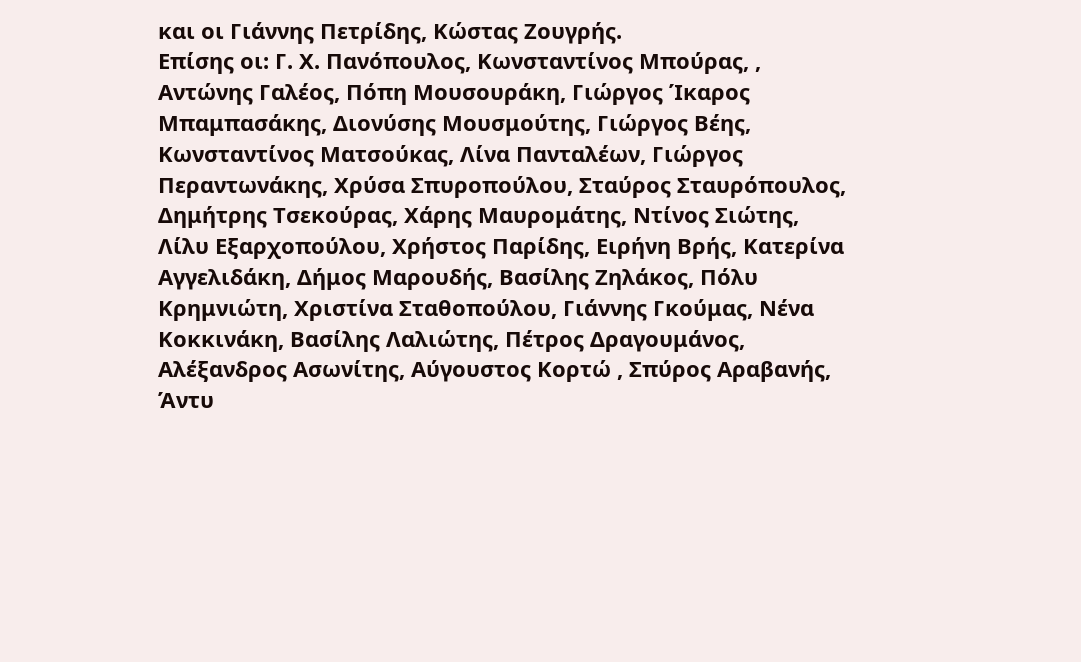και οι Γιάννης Πετρίδης, Κώστας Ζουγρής.
Επίσης οι: Γ. Χ. Πανόπουλος, Κωνσταντίνος Μπούρας, , Αντώνης Γαλέος, Πόπη Μουσουράκη, Γιώργος Ίκαρος Μπαμπασάκης, Διονύσης Μουσμούτης, Γιώργος Βέης, Κωνσταντίνος Ματσούκας, Λίνα Πανταλέων, Γιώργος Περαντωνάκης, Χρύσα Σπυροπούλου, Σταύρος Σταυρόπουλος, Δημήτρης Τσεκούρας, Χάρης Μαυρομάτης, Ντίνος Σιώτης, Λίλυ Εξαρχοπούλου, Χρήστος Παρίδης, Ειρήνη Βρής, Κατερίνα Αγγελιδάκη, Δήμος Μαρουδής, Βασίλης Ζηλάκος, Πόλυ Κρημνιώτη, Χριστίνα Σταθοπούλου, Γιάννης Γκούμας, Νένα Κοκκινάκη, Βασίλης Λαλιώτης, Πέτρος Δραγουμάνος, Αλέξανδρος Ασωνίτης, Αύγουστος Κορτώ , Σπύρος Αραβανής, Άντυ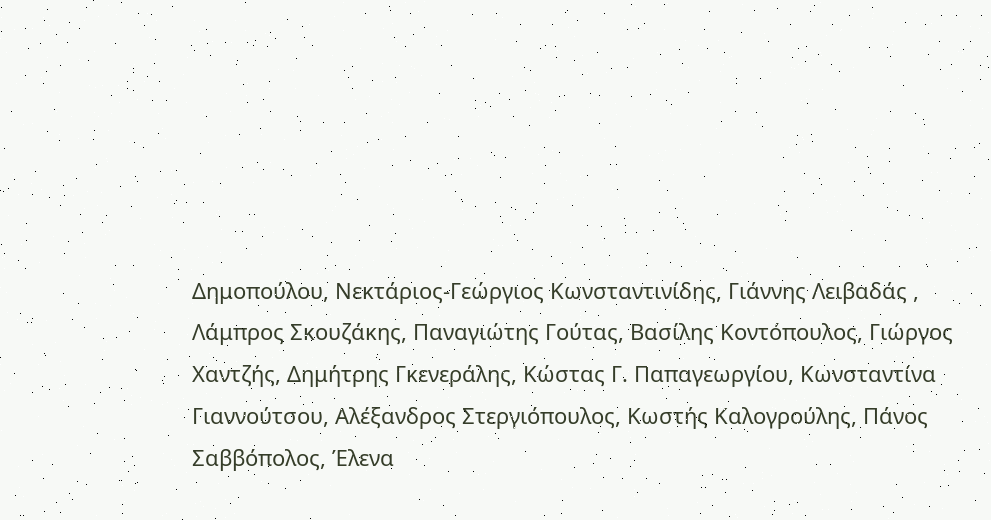Δημοπούλου, Νεκτάριος-Γεώργιος Κωνσταντινίδης, Γιάννης Λειβαδάς , Λάμπρος Σκουζάκης, Παναγιώτης Γούτας, Βασίλης Κοντόπουλος, Γιώργος Χαντζής, Δημήτρης Γκενεράλης, Κώστας Γ. Παπαγεωργίου, Κωνσταντίνα Γιαννούτσου, Αλέξανδρος Στεργιόπουλος, Κωστής Καλογρούλης, Πάνος Σαββόπολος, Έλενα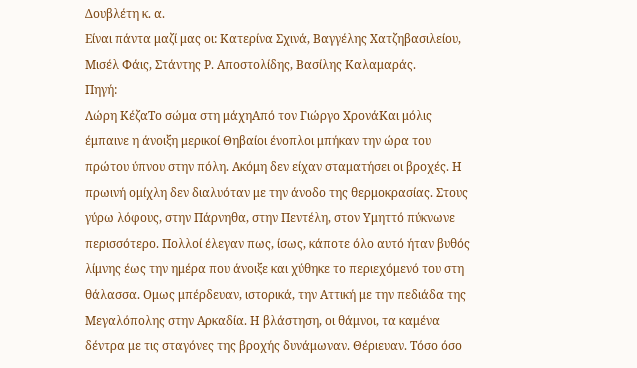Δουβλέτη κ. α.
Είναι πάντα μαζί μας οι: Κατερίνα Σχινά, Βαγγέλης Χατζηβασιλείου, Μισέλ Φάις, Στάντης Ρ. Αποστολίδης, Βασίλης Καλαμαράς.
Πηγή:
Λώρη ΚέζαΤο σώμα στη μάχηΑπό τον Γιώργο ΧρονάΚαι μόλις έμπαινε η άνοιξη μερικοί Θηβαίοι ένοπλοι μπήκαν την ώρα του πρώτου ύπνου στην πόλη. Ακόμη δεν είχαν σταματήσει οι βροχές. Η πρωινή ομίχλη δεν διαλυόταν με την άνοδο της θερμοκρασίας. Στους γύρω λόφους, στην Πάρνηθα, στην Πεντέλη, στον Υμηττό πύκνωνε περισσότερο. Πολλοί έλεγαν πως, ίσως, κάποτε όλο αυτό ήταν βυθός λίμνης έως την ημέρα που άνοιξε και χύθηκε το περιεχόμενό του στη θάλασσα. Ομως μπέρδευαν, ιστορικά, την Αττική με την πεδιάδα της Μεγαλόπολης στην Αρκαδία. Η βλάστηση, οι θάμνοι, τα καμένα δέντρα με τις σταγόνες της βροχής δυνάμωναν. Θέριευαν. Τόσο όσο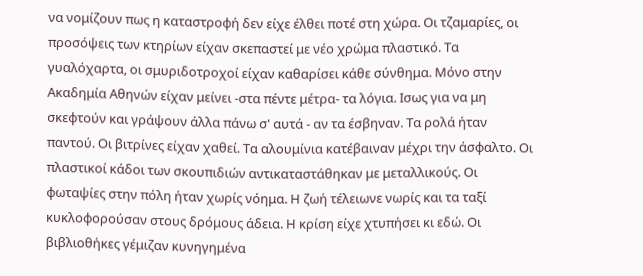να νομίζουν πως η καταστροφή δεν είχε έλθει ποτέ στη χώρα. Οι τζαμαρίες, οι προσόψεις των κτηρίων είχαν σκεπαστεί με νέο χρώμα πλαστικό. Τα γυαλόχαρτα, οι σμυριδοτροχοί είχαν καθαρίσει κάθε σύνθημα. Μόνο στην Ακαδημία Αθηνών είχαν μείνει -στα πέντε μέτρα- τα λόγια. Ισως για να μη σκεφτούν και γράψουν άλλα πάνω σ' αυτά - αν τα έσβηναν. Τα ρολά ήταν παντού. Οι βιτρίνες είχαν χαθεί. Τα αλουμίνια κατέβαιναν μέχρι την άσφαλτο. Οι πλαστικοί κάδοι των σκουπιδιών αντικαταστάθηκαν με μεταλλικούς. Οι φωταψίες στην πόλη ήταν χωρίς νόημα. Η ζωή τέλειωνε νωρίς και τα ταξί κυκλοφορούσαν στους δρόμους άδεια. Η κρίση είχε χτυπήσει κι εδώ. Οι βιβλιοθήκες γέμιζαν κυνηγημένα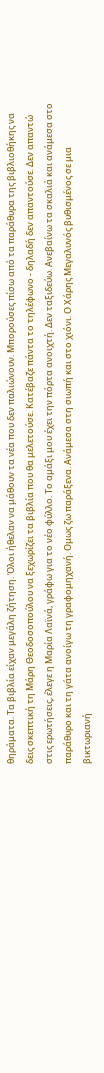θηράματα. Τα βιβλία είχαν μεγάλη ζήτηση. Όλοι ήθελαν να μάθουν τα νέα που δεν παλιώνουν. Μπορούσες πίσω από τα παράθυρα της βιβλιοθήκης να δεις σκεπτική τη Μάρη Θεοδοσοπούλου να ξεχωρίζει τα βιβλία που θα μελετούσε. Κατέβαζε πάντα το τηλέφωνο - δηλαδή δεν απαντούσε. Δεν απαντώ στις ερωτήσεις, έλεγε η Μαρία Λαϊνά, γράφω για το νέο φύλλο. Το αμάξι μου έχει την πόρτα ανοιχτή. Δεν ταξιδεύω. Ανεβαίνω τα σκαλιά και ανάμεσα στο παράθυρο και τη γάτα ανοίγω τη γραφομηχανή. Ομως ζω παράξενα. Ανάμεσα στη σιωπή και στο χιόνι. Ο Χάρης Μεγαλυνός βυθισμένος σε μια βικτωριανή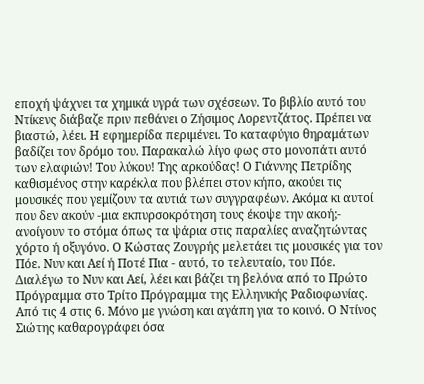εποχή ψάχνει τα χημικά υγρά των σχέσεων. Το βιβλίο αυτό του Ντίκενς διάβαζε πριν πεθάνει ο Ζήσιμος Λορεντζάτος. Πρέπει να βιαστώ, λέει. Η εφημερίδα περιμένει. Το καταφύγιο θηραμάτων βαδίζει τον δρόμο του. Παρακαλώ λίγο φως στο μονοπάτι αυτό των ελαφιών! Του λύκου! Της αρκούδας! Ο Γιάννης Πετρίδης καθισμένος στην καρέκλα που βλέπει στον κήπο, ακούει τις μουσικές που γεμίζουν τα αυτιά των συγγραφέων. Ακόμα κι αυτοί που δεν ακούν -μια εκπυρσοκρότηση τους έκοψε την ακοή;- ανοίγουν το στόμα όπως τα ψάρια στις παραλίες αναζητώντας χόρτο ή οξυγόνο. Ο Κώστας Ζουγρής μελετάει τις μουσικές για τον Πόε. Νυν και Αεί ή Ποτέ Πια - αυτό, το τελευταίο, του Πόε. Διαλέγω το Νυν και Αεί, λέει και βάζει τη βελόνα από το Πρώτο Πρόγραμμα στο Τρίτο Πρόγραμμα της Ελληνικής Ραδιοφωνίας. Από τις 4 στις 6. Μόνο με γνώση και αγάπη για το κοινό. Ο Ντίνος Σιώτης καθαρογράφει όσα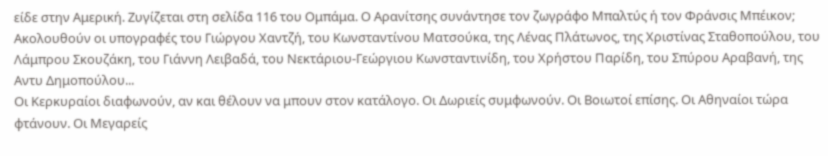είδε στην Αμερική. Ζυγίζεται στη σελίδα 116 του Ομπάμα. Ο Αρανίτσης συνάντησε τον ζωγράφο Μπαλτύς ή τον Φράνσις Μπέικον; Ακολουθούν οι υπογραφές του Γιώργου Χαντζή, του Κωνσταντίνου Ματσούκα, της Λένας Πλάτωνος, της Χριστίνας Σταθοπούλου, του Λάμπρου Σκουζάκη, του Γιάννη Λειβαδά, του Νεκτάριου-Γεώργιου Κωνσταντινίδη, του Χρήστου Παρίδη, του Σπύρου Αραβανή, της Αντυ Δημοπούλου...
Οι Κερκυραίοι διαφωνούν, αν και θέλουν να μπουν στον κατάλογο. Οι Δωριείς συμφωνούν. Οι Βοιωτοί επίσης. Οι Αθηναίοι τώρα φτάνουν. Οι Μεγαρείς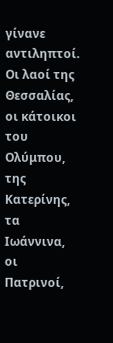γίνανε αντιληπτοί. Οι λαοί της Θεσσαλίας, οι κάτοικοι του Ολύμπου, της Κατερίνης, τα Ιωάννινα, οι Πατρινοί,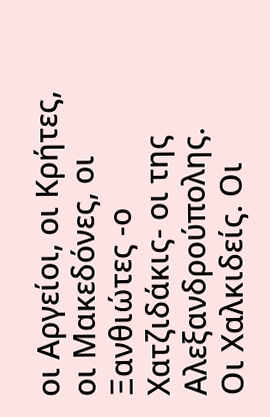οι Αργείοι, οι Κρήτες, οι Μακεδόνες, οι Ξανθιώτες -ο Χατζιδάκις- οι της Αλεξανδρούπολης. Οι Χαλκιδείς. Οι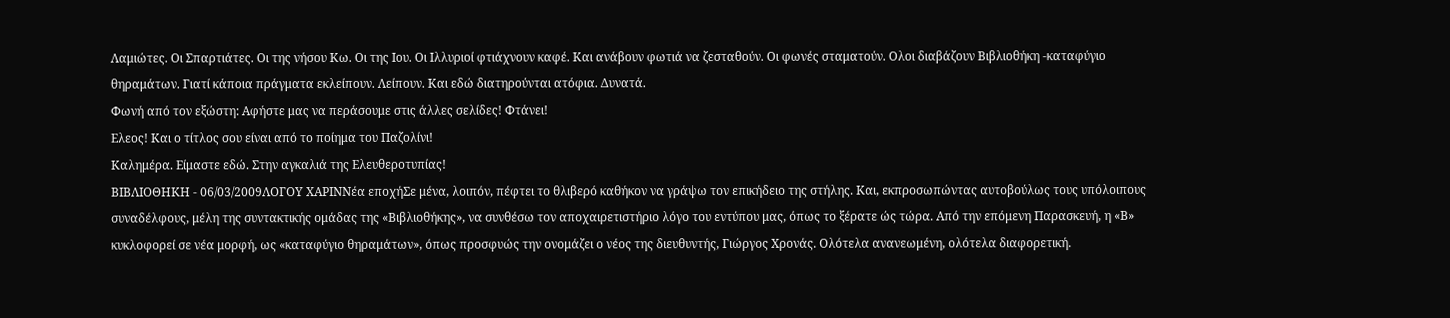Λαμιώτες. Οι Σπαρτιάτες. Οι της νήσου Κω. Οι της Ιου. Οι Ιλλυριοί φτιάχνουν καφέ. Και ανάβουν φωτιά να ζεσταθούν. Οι φωνές σταματούν. Ολοι διαβάζουν Βιβλιοθήκη -καταφύγιο θηραμάτων. Γιατί κάποια πράγματα εκλείπουν. Λείπουν. Και εδώ διατηρούνται ατόφια. Δυνατά.
Φωνή από τον εξώστη: Αφήστε μας να περάσουμε στις άλλες σελίδες! Φτάνει!
Ελεος! Και ο τίτλος σου είναι από το ποίημα του Παζολίνι!
Καλημέρα. Είμαστε εδώ. Στην αγκαλιά της Ελευθεροτυπίας!
ΒΙΒΛΙΟΘΗΚΗ - 06/03/2009ΛΟΓΟΥ ΧΑΡΙΝΝέα εποχήΣε μένα, λοιπόν, πέφτει το θλιβερό καθήκον να γράψω τον επικήδειο της στήλης. Και, εκπροσωπώντας αυτοβούλως τους υπόλοιπους συναδέλφους, μέλη της συντακτικής ομάδας της «Βιβλιοθήκης», να συνθέσω τον αποχαιρετιστήριο λόγο του εντύπου μας, όπως το ξέρατε ώς τώρα. Από την επόμενη Παρασκευή, η «Β» κυκλοφορεί σε νέα μορφή, ως «καταφύγιο θηραμάτων», όπως προσφυώς την ονομάζει ο νέος της διευθυντής, Γιώργος Χρονάς. Ολότελα ανανεωμένη, ολότελα διαφορετική.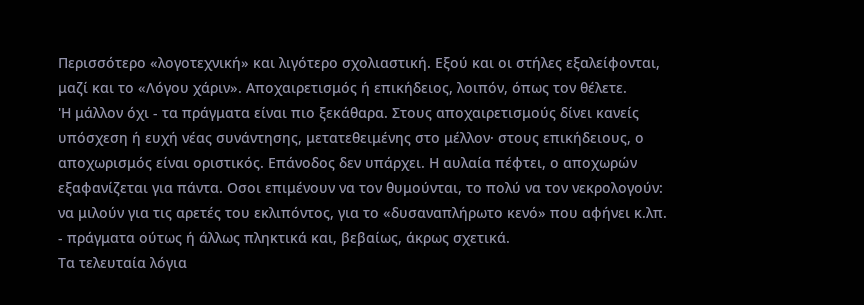Περισσότερο «λογοτεχνική» και λιγότερο σχολιαστική. Εξού και οι στήλες εξαλείφονται, μαζί και το «Λόγου χάριν». Αποχαιρετισμός ή επικήδειος, λοιπόν, όπως τον θέλετε.
'Η μάλλον όχι - τα πράγματα είναι πιο ξεκάθαρα. Στους αποχαιρετισμούς δίνει κανείς υπόσχεση ή ευχή νέας συνάντησης, μετατεθειμένης στο μέλλον· στους επικήδειους, ο αποχωρισμός είναι οριστικός. Επάνοδος δεν υπάρχει. Η αυλαία πέφτει, ο αποχωρών εξαφανίζεται για πάντα. Οσοι επιμένουν να τον θυμούνται, το πολύ να τον νεκρολογούν: να μιλούν για τις αρετές του εκλιπόντος, για το «δυσαναπλήρωτο κενό» που αφήνει κ.λπ. - πράγματα ούτως ή άλλως πληκτικά και, βεβαίως, άκρως σχετικά.
Τα τελευταία λόγια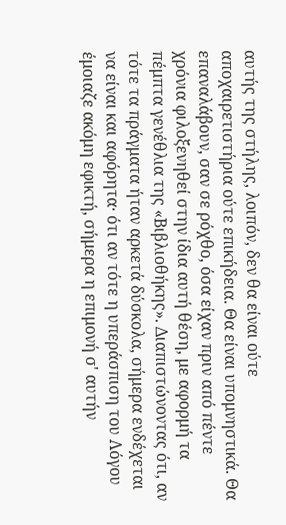αυτής της στήλης, λοιπόν, δεν θα είναι ούτε αποχαιρετιστήρια ούτε επικήδεια. Θα είναι υπομνηστικά. Θα επαναλάβουν, σαν σε ρόχθο, όσα είχαν πριν από πέντε χρόνια φιλοξενηθεί στην ίδια αυτή θέση, με αφορμή τα πέμπτα γενέθλια της «Βιβλιοθήκης». Διαπιστώνοντας ότι, αν τότε τα πράγματα ήταν αρκετά δύσκολα, σήμερα ενδέχεται να είναι και αφόρητα· ότι αν τότε η υπεράσπιση του Λόγου έμοιαζε ακόμη εφικτή, σήμερα η επιμονή σ' αυτήν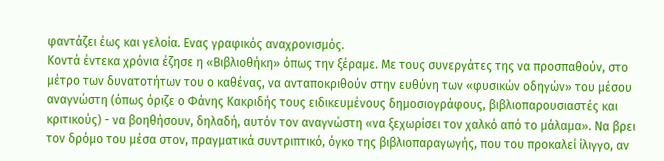φαντάζει έως και γελοία. Ενας γραφικός αναχρονισμός.
Κοντά έντεκα χρόνια έζησε η «Βιβλιοθήκη» όπως την ξέραμε. Με τους συνεργάτες της να προσπαθούν, στο μέτρο των δυνατοτήτων του ο καθένας, να ανταποκριθούν στην ευθύνη των «φυσικών οδηγών» του μέσου αναγνώστη (όπως όριζε ο Φάνης Κακριδής τους ειδικευμένους δημοσιογράφους, βιβλιοπαρουσιαστές και κριτικούς) - να βοηθήσουν, δηλαδή, αυτόν τον αναγνώστη «να ξεχωρίσει τον χαλκό από το μάλαμα». Να βρει τον δρόμο του μέσα στον, πραγματικά συντριπτικό, όγκο της βιβλιοπαραγωγής, που του προκαλεί ίλιγγο, αν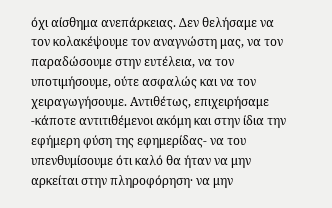όχι αίσθημα ανεπάρκειας. Δεν θελήσαμε να τον κολακέψουμε τον αναγνώστη μας, να τον παραδώσουμε στην ευτέλεια, να τον υποτιμήσουμε, ούτε ασφαλώς και να τον χειραγωγήσουμε. Αντιθέτως, επιχειρήσαμε -κάποτε αντιτιθέμενοι ακόμη και στην ίδια την εφήμερη φύση της εφημερίδας- να του υπενθυμίσουμε ότι καλό θα ήταν να μην αρκείται στην πληροφόρηση· να μην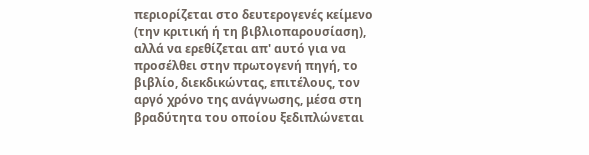περιορίζεται στο δευτερογενές κείμενο (την κριτική ή τη βιβλιοπαρουσίαση), αλλά να ερεθίζεται απ' αυτό για να προσέλθει στην πρωτογενή πηγή, το βιβλίο, διεκδικώντας, επιτέλους, τον αργό χρόνο της ανάγνωσης, μέσα στη βραδύτητα του οποίου ξεδιπλώνεται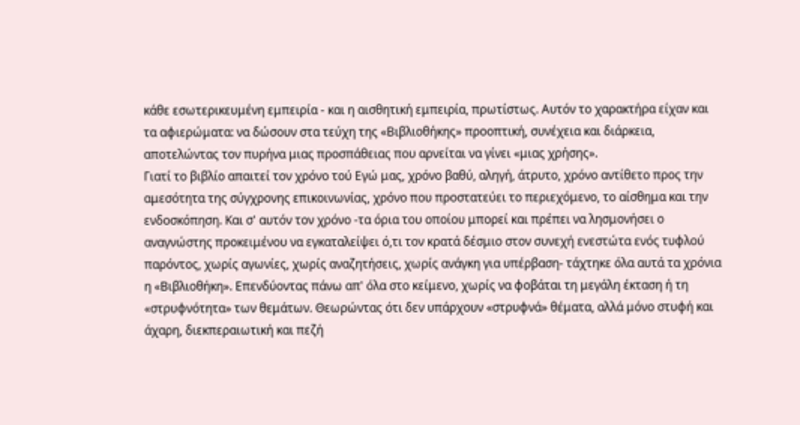κάθε εσωτερικευμένη εμπειρία - και η αισθητική εμπειρία, πρωτίστως. Αυτόν το χαρακτήρα είχαν και τα αφιερώματα: να δώσουν στα τεύχη της «Βιβλιοθήκης» προοπτική, συνέχεια και διάρκεια, αποτελώντας τον πυρήνα μιας προσπάθειας που αρνείται να γίνει «μιας χρήσης».
Γιατί το βιβλίο απαιτεί τον χρόνο τού Εγώ μας, χρόνο βαθύ, αληγή, άτρυτο, χρόνο αντίθετο προς την αμεσότητα της σύγχρονης επικοινωνίας, χρόνο που προστατεύει το περιεχόμενο, το αίσθημα και την ενδοσκόπηση. Και σ' αυτόν τον χρόνο -τα όρια του οποίου μπορεί και πρέπει να λησμονήσει ο αναγνώστης προκειμένου να εγκαταλείψει ό,τι τον κρατά δέσμιο στον συνεχή ενεστώτα ενός τυφλού παρόντος, χωρίς αγωνίες, χωρίς αναζητήσεις, χωρίς ανάγκη για υπέρβαση- τάχτηκε όλα αυτά τα χρόνια η «Βιβλιοθήκη». Επενδύοντας πάνω απ' όλα στο κείμενο, χωρίς να φοβάται τη μεγάλη έκταση ή τη «στρυφνότητα» των θεμάτων. Θεωρώντας ότι δεν υπάρχουν «στρυφνά» θέματα, αλλά μόνο στυφή και άχαρη, διεκπεραιωτική και πεζή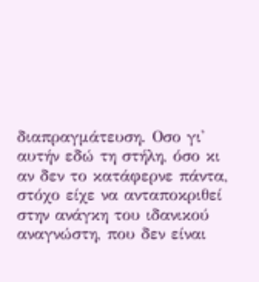διαπραγμάτευση. Οσο γι' αυτήν εδώ τη στήλη, όσο κι αν δεν το κατάφερνε πάντα, στόχο είχε να ανταποκριθεί στην ανάγκη του ιδανικού αναγνώστη, που δεν είναι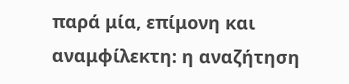παρά μία, επίμονη και αναμφίλεκτη: η αναζήτηση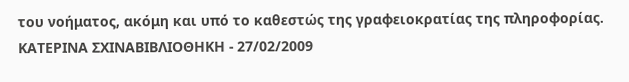του νοήματος, ακόμη και υπό το καθεστώς της γραφειοκρατίας της πληροφορίας.
ΚΑΤΕΡΙΝΑ ΣΧΙΝΑΒΙΒΛΙΟΘΗΚΗ - 27/02/2009